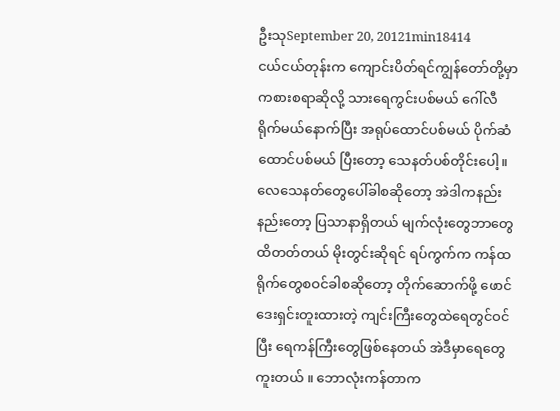ဦးသုSeptember 20, 20121min18414
ငယ်ငယ်တုန်းက ကျောင်းပိတ်ရင်ကျွန်တော်တို့မှာ ကစားစရာဆိုလို့ သားရေကွင်းပစ်မယ် ဂေါ်လီ ရိုက်မယ်နောက်ပြီး အရုပ်ထောင်ပစ်မယ် ပိုက်ဆံထောင်ပစ်မယ် ပြီးတော့ သေနတ်ပစ်တိုင်းပေါ့။       လေသေနတ်တွေပေါ်ခါစဆိုတော့ အဲဒါကနည်းနည်းတော့ ပြသာနာရှိတယ် မျက်လုံးတွေဘာတွေထိတတ်တယ် မိုးတွင်းဆိုရင် ရပ်ကွက်က ကန်ထရိုက်တွေစဝင်ခါစဆိုတော့ တိုက်ဆောက်ဖို့ ဖောင်ဒေးရှင်းတူးထားတဲ့ ကျင်းကြီးတွေထဲရေတွင်ဝင်ပြီး ရေကန်ကြီးတွေဖြစ်နေတယ် အဲဒီမှာရေတွေကူးတယ် ။ ဘောလုံးကန်တာက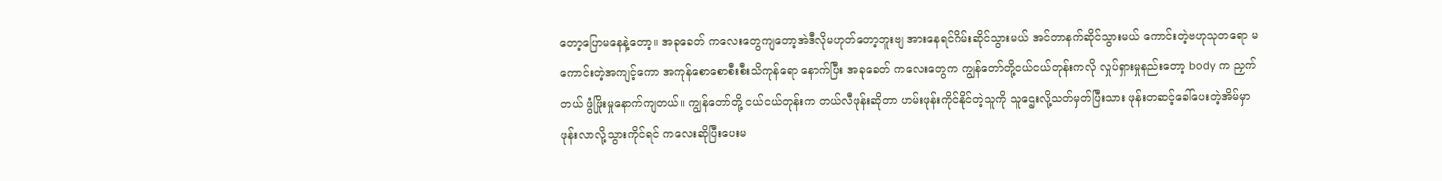တော့ပြောမနေနဲ့တော့။ အခုခေတ် ကလေးတွေကျတော့အဲဒီလိုမဟုတ်တော့ဘူးဗျ အားနေရင်ဂိမ်းဆိုင်သွားမယ် အင်တာနက်ဆိုင်သွားမယ် ကောင်းတဲ့ဗဟုသုတရော မကောင်းတဲ့အကျင့်ကော အကုန်စောစောစီးစီးသိကုန်ရော နောက်ပြီး အခုခေတ် ကလေးတွေက ကျွန်တော်တို့ငယ်ငယ်တုန်းကလို လှုပ်ရှားမှုနည်းတော့ body က ညှက်တယ် ဖွံဖြိုးမှုနောက်ကျတယ်။ ကျွန်တော်တို့ ငယ်ငယ်တုန်းက တယ်လီဖုန်းဆိုတာ ဟမ်းဖုန်းကိုင်နိုင်တဲ့သူကို သူဌေးလို့သတ်မှတ်ပြီးသား ဖုန်းတဆင့်ခေါ်ပေးတဲ့အိမ်မှာ ဖုန်းလာလို့သွားကိုင်ရင် ကလေးဆိုပြီးပေးမ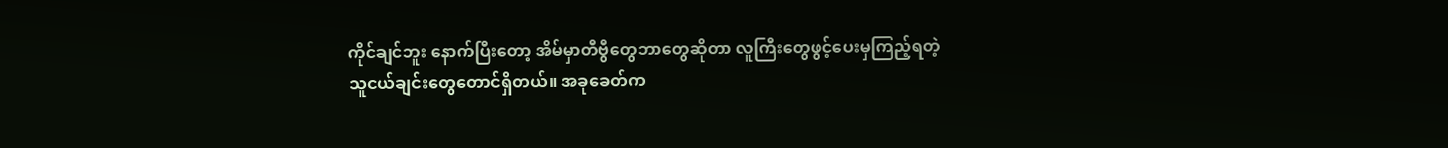ကိုင်ချင်ဘူး နောက်ပြီးတော့ အိမ်မှာတီဗွီတွေဘာတွေဆိုတာ လူကြီးတွေဖွင့်ပေးမှကြည့်ရတဲ့ သူငယ်ချင်းတွေတောင်ရှိတယ်။ အခုခေတ်က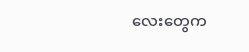လေးတွေက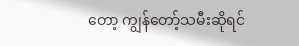တော့ ကျွန်တော့်သမီးဆိုရင်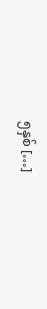၅နှစ် […]